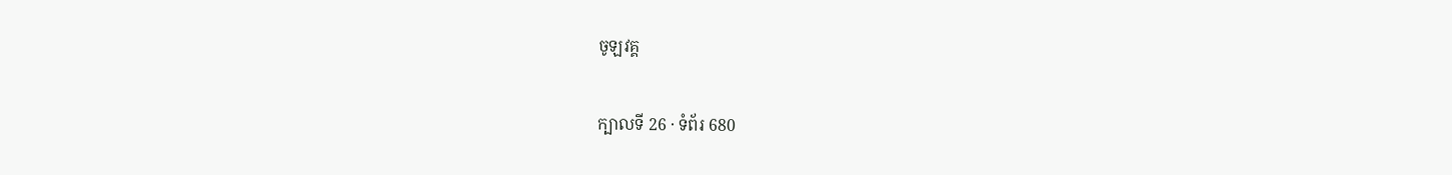ចូឡវគ្គ

ក្បាលទី 26 · ទំព័រ 680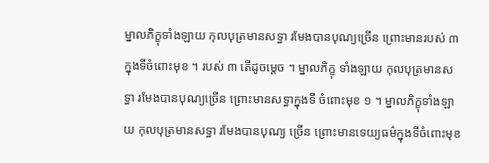ម្នាលភិក្ខុទាំងឡាយ កុលបុត្រមានសទ្ធា រមែងបានបុណ្យច្រើន ព្រោះមានរបស់ ៣ ក្នុងទីចំពោះមុខ ។ របស់ ៣ តើដូចម្តេច ។ ម្នាលភិក្ខុ ទាំងឡាយ កុលបុត្រមានសទ្ធា រមែងបានបុណ្យច្រើន ព្រោះមានសទ្ធាក្នុងទី ចំពោះមុខ ១ ។ ម្នាលភិក្ខុទាំងឡាយ កុលបុត្រមានសទ្ធា រមែងបានបុណ្យ ច្រើន ព្រោះមានទេយ្យធម៌ក្នុងទីចំពោះមុខ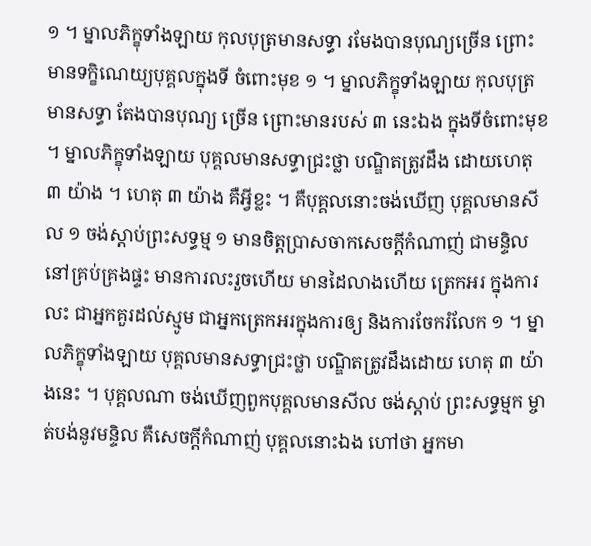១ ។ ម្នាលភិក្ខុទាំងឡាយ កុលបុត្រមានសទ្ធា រមែងបានបុណ្យច្រើន ព្រោះមានទក្ខិណេយ្យបុគ្គលក្នុងទី ចំពោះមុខ ១ ។ ម្នាលភិក្ខុទាំងឡាយ កុលបុត្រមានសទ្ធា តែងបានបុណ្យ ច្រើន ព្រោះមានរបស់ ៣ នេះឯង ក្នុងទីចំពោះមុខ ។ ម្នាលភិក្ខុទាំងឡាយ បុគ្គលមានសទ្ធាជ្រះថ្លា បណ្ឌិតត្រូវដឹង ដោយហេតុ ៣ យ៉ាង ។ ហេតុ ៣ យ៉ាង គឺអ្វីខ្លះ ។ គឺបុគ្គលនោះចង់ឃើញ បុគ្គលមានសីល ១ ចង់ស្តាប់ព្រះសទ្ធម្ម ១ មានចិត្តប្រាសចាកសេចក្តីកំណាញ់ ជាមន្ទិល នៅគ្រប់គ្រងផ្ទះ មានការលះរួចហើយ មានដៃលាងហើយ ត្រេកអរ ក្នុងការលះ ជាអ្នកគួរដល់ស្មូម ជាអ្នកត្រេកអរក្នុងការឲ្យ និងការចែករំលែក ១ ។ ម្នាលភិក្ខុទាំងឡាយ បុគ្គលមានសទ្ធាជ្រះថ្លា បណ្ឌិតត្រូវដឹងដោយ ហេតុ ៣ យ៉ាងនេះ ។ បុគ្គលណា ចង់ឃើញពួកបុគ្គលមានសីល ចង់ស្តាប់ ព្រះសទ្ធម្មក ម្ចាត់បង់នូវមន្ទិល គឺសេចក្តីកំណាញ់ បុគ្គលនោះឯង ហៅថា អ្នកមា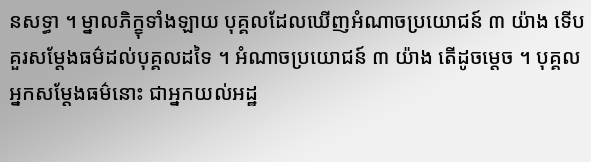នសទ្ធា ។ ម្នាលភិក្ខុទាំងឡាយ បុគ្គលដែលឃើញអំណាចប្រយោជន៍ ៣ យ៉ាង ទើបគួរសម្តែងធម៌ដល់បុគ្គលដទៃ ។ អំណាចប្រយោជន៍ ៣ យ៉ាង តើដូចម្តេច ។ បុគ្គលអ្នកសម្តែងធម៌នោះ ជាអ្នកយល់អដ្ឋ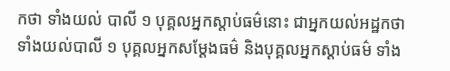កថា ទាំងយល់ បាលី ១ បុគ្គលអ្នកស្តាប់ធម៌នោះ ជាអ្នកយល់អដ្ឋកថា ទាំងយល់បាលី ១ បុគ្គលអ្នកសម្តែងធម៌ និងបុគ្គលអ្នកស្តាប់ធម៌ ទាំង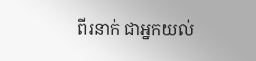ពីរនាក់ ជាអ្នកយល់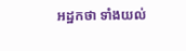អដ្ឋកថា ទាំងយល់